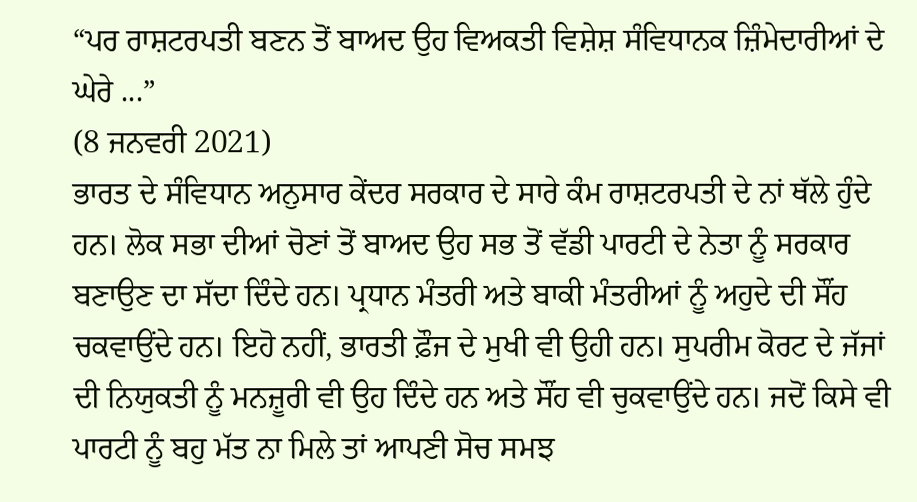“ਪਰ ਰਾਸ਼ਟਰਪਤੀ ਬਣਨ ਤੋਂ ਬਾਅਦ ਉਹ ਵਿਅਕਤੀ ਵਿਸ਼ੇਸ਼ ਸੰਵਿਧਾਨਕ ਜ਼ਿੰਮੇਦਾਰੀਆਂ ਦੇ ਘੇਰੇ ...”
(8 ਜਨਵਰੀ 2021)
ਭਾਰਤ ਦੇ ਸੰਵਿਧਾਨ ਅਨੁਸਾਰ ਕੇਂਦਰ ਸਰਕਾਰ ਦੇ ਸਾਰੇ ਕੰਮ ਰਾਸ਼ਟਰਪਤੀ ਦੇ ਨਾਂ ਥੱਲੇ ਹੁੰਦੇ ਹਨ। ਲੋਕ ਸਭਾ ਦੀਆਂ ਚੋਣਾਂ ਤੋਂ ਬਾਅਦ ਉਹ ਸਭ ਤੋਂ ਵੱਡੀ ਪਾਰਟੀ ਦੇ ਨੇਤਾ ਨੂੰ ਸਰਕਾਰ ਬਣਾਉਣ ਦਾ ਸੱਦਾ ਦਿੰਦੇ ਹਨ। ਪ੍ਰਧਾਨ ਮੰਤਰੀ ਅਤੇ ਬਾਕੀ ਮੰਤਰੀਆਂ ਨੂੰ ਅਹੁਦੇ ਦੀ ਸੌਂਹ ਚਕਵਾਉਂਦੇ ਹਨ। ਇਹੋ ਨਹੀਂ, ਭਾਰਤੀ ਫ਼ੌਜ ਦੇ ਮੁਖੀ ਵੀ ਉਹੀ ਹਨ। ਸੁਪਰੀਮ ਕੋਰਟ ਦੇ ਜੱਜਾਂ ਦੀ ਨਿਯੁਕਤੀ ਨੂੰ ਮਨਜ਼ੂਰੀ ਵੀ ਉਹ ਦਿੰਦੇ ਹਨ ਅਤੇ ਸੌਂਹ ਵੀ ਚੁਕਵਾਉਂਦੇ ਹਨ। ਜਦੋਂ ਕਿਸੇ ਵੀ ਪਾਰਟੀ ਨੂੰ ਬਹੁ ਮੱਤ ਨਾ ਮਿਲੇ ਤਾਂ ਆਪਣੀ ਸੋਚ ਸਮਝ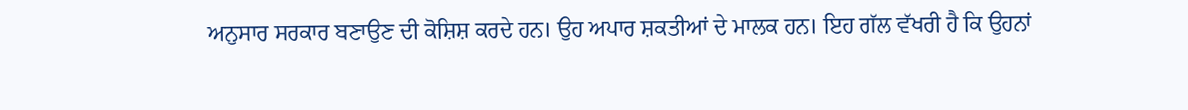ਅਨੁਸਾਰ ਸਰਕਾਰ ਬਣਾਉਣ ਦੀ ਕੋਸ਼ਿਸ਼ ਕਰਦੇ ਹਨ। ਉਹ ਅਪਾਰ ਸ਼ਕਤੀਆਂ ਦੇ ਮਾਲਕ ਹਨ। ਇਹ ਗੱਲ ਵੱਖਰੀ ਹੈ ਕਿ ਉਹਨਾਂ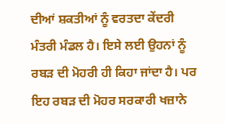ਦੀਆਂ ਸ਼ਕਤੀਆਂ ਨੂੰ ਵਰਤਦਾ ਕੇਂਦਰੀ ਮੰਤਰੀ ਮੰਡਲ ਹੈ। ਇਸੇ ਲਈ ਉਹਨਾਂ ਨੂੰ ਰਬੜ ਦੀ ਮੋਹਰੀ ਹੀ ਕਿਹਾ ਜਾਂਦਾ ਹੈ। ਪਰ ਇਹ ਰਬੜ ਦੀ ਮੋਹਰ ਸਰਕਾਰੀ ਖਜ਼ਾਨੇ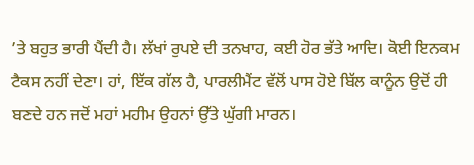’ਤੇ ਬਹੁਤ ਭਾਰੀ ਪੈਂਦੀ ਹੈ। ਲੱਖਾਂ ਰੁਪਏ ਦੀ ਤਨਖਾਹ, ਕਈ ਹੋਰ ਭੱਤੇ ਆਦਿ। ਕੋਈ ਇਨਕਮ ਟੈਕਸ ਨਹੀਂ ਦੇਣਾ। ਹਾਂ, ਇੱਕ ਗੱਲ ਹੈ, ਪਾਰਲੀਮੈਂਟ ਵੱਲੋਂ ਪਾਸ ਹੋਏ ਬਿੱਲ ਕਾਨੂੰਨ ਉਦੋਂ ਹੀ ਬਣਦੇ ਹਨ ਜਦੋਂ ਮਹਾਂ ਮਹੀਮ ਉਹਨਾਂ ਉੱਤੇ ਘੁੱਗੀ ਮਾਰਨ।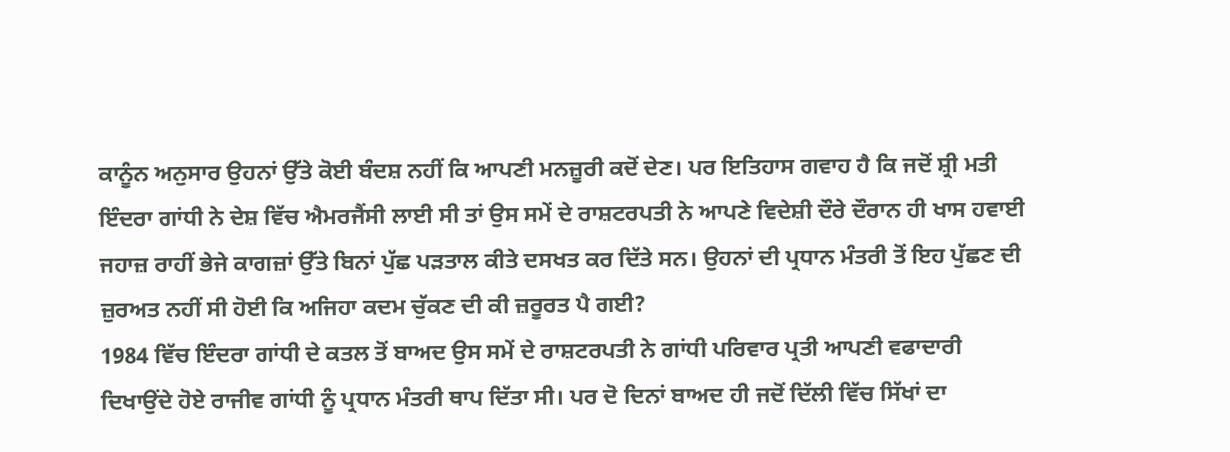ਕਾਨੂੰਨ ਅਨੁਸਾਰ ਉਹਨਾਂ ਉੱਤੇ ਕੋਈ ਬੰਦਸ਼ ਨਹੀਂ ਕਿ ਆਪਣੀ ਮਨਜ਼ੂਰੀ ਕਦੋਂ ਦੇਣ। ਪਰ ਇਤਿਹਾਸ ਗਵਾਹ ਹੈ ਕਿ ਜਦੋਂ ਸ਼੍ਰੀ ਮਤੀ ਇੰਦਰਾ ਗਾਂਧੀ ਨੇ ਦੇਸ਼ ਵਿੱਚ ਐਮਰਜੈਂਸੀ ਲਾਈ ਸੀ ਤਾਂ ਉਸ ਸਮੇਂ ਦੇ ਰਾਸ਼ਟਰਪਤੀ ਨੇ ਆਪਣੇ ਵਿਦੇਸ਼ੀ ਦੌਰੇ ਦੌਰਾਨ ਹੀ ਖਾਸ ਹਵਾਈ ਜਹਾਜ਼ ਰਾਹੀਂ ਭੇਜੇ ਕਾਗਜ਼ਾਂ ਉੱਤੇ ਬਿਨਾਂ ਪੁੱਛ ਪੜਤਾਲ ਕੀਤੇ ਦਸਖਤ ਕਰ ਦਿੱਤੇ ਸਨ। ਉਹਨਾਂ ਦੀ ਪ੍ਰਧਾਨ ਮੰਤਰੀ ਤੋਂ ਇਹ ਪੁੱਛਣ ਦੀ ਜ਼ੁਰਅਤ ਨਹੀਂ ਸੀ ਹੋਈ ਕਿ ਅਜਿਹਾ ਕਦਮ ਚੁੱਕਣ ਦੀ ਕੀ ਜ਼ਰੂਰਤ ਪੈ ਗਈ?
1984 ਵਿੱਚ ਇੰਦਰਾ ਗਾਂਧੀ ਦੇ ਕਤਲ ਤੋਂ ਬਾਅਦ ਉਸ ਸਮੇਂ ਦੇ ਰਾਸ਼ਟਰਪਤੀ ਨੇ ਗਾਂਧੀ ਪਰਿਵਾਰ ਪ੍ਰਤੀ ਆਪਣੀ ਵਫਾਦਾਰੀ ਦਿਖਾਉਂਦੇ ਹੋਏ ਰਾਜੀਵ ਗਾਂਧੀ ਨੂੰ ਪ੍ਰਧਾਨ ਮੰਤਰੀ ਥਾਪ ਦਿੱਤਾ ਸੀ। ਪਰ ਦੋ ਦਿਨਾਂ ਬਾਅਦ ਹੀ ਜਦੋਂ ਦਿੱਲੀ ਵਿੱਚ ਸਿੱਖਾਂ ਦਾ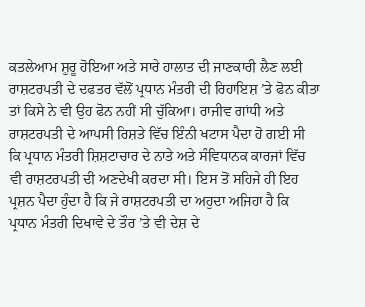ਕਤਲੇਆਮ ਸ਼ੁਰੂ ਹੋਇਆ ਅਤੇ ਸਾਰੇ ਹਾਲਾਤ ਦੀ ਜਾਣਕਾਰੀ ਲੈਣ ਲਈ ਰਾਸ਼ਟਰਪਤੀ ਦੇ ਦਫਤਰ ਵੱਲੋਂ ਪ੍ਰਧਾਨ ਮੰਤਰੀ ਦੀ ਰਿਹਾਇਸ਼ ’ਤੇ ਫੋਨ ਕੀਤਾ ਤਾਂ ਕਿਸੇ ਨੇ ਵੀ ਉਹ ਫੋਨ ਨਹੀਂ ਸੀ ਚੁੱਕਿਆ। ਰਾਜੀਵ ਗਾਂਧੀ ਅਤੇ ਰਾਸ਼ਟਰਪਤੀ ਦੇ ਆਪਸੀ ਰਿਸ਼ਤੇ ਵਿੱਚ ਇੰਨੀ ਖਟਾਸ ਪੈਦਾ ਹੋ ਗਈ ਸੀ ਕਿ ਪ੍ਰਧਾਨ ਮੰਤਰੀ ਸ਼ਿਸ਼ਟਾਚਾਰ ਦੇ ਨਾਤੇ ਅਤੇ ਸੰਵਿਧਾਨਕ ਕਾਰਜਾਂ ਵਿੱਚ ਵੀ ਰਾਸ਼ਟਰਪਤੀ ਦੀ ਅਣਦੇਖੀ ਕਰਦਾ ਸੀ। ਇਸ ਤੋਂ ਸਹਿਜੇ ਹੀ ਇਹ ਪ੍ਰਸ਼ਨ ਪੈਦਾ ਹੁੰਦਾ ਹੈ ਕਿ ਜੇ ਰਾਸ਼ਟਰਪਤੀ ਦਾ ਅਹੁਦਾ ਅਜਿਹਾ ਹੈ ਕਿ ਪ੍ਰਧਾਨ ਮੰਤਰੀ ਦਿਖਾਵੇ ਦੇ ਤੌਰ ’ਤੇ ਵੀ ਦੇਸ਼ ਦੇ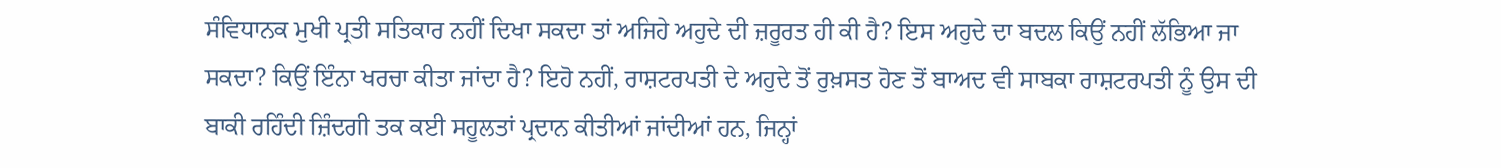ਸੰਵਿਧਾਨਕ ਮੁਖੀ ਪ੍ਰਤੀ ਸਤਿਕਾਰ ਨਹੀਂ ਦਿਖਾ ਸਕਦਾ ਤਾਂ ਅਜਿਹੇ ਅਹੁਦੇ ਦੀ ਜ਼ਰੂਰਤ ਹੀ ਕੀ ਹੈ? ਇਸ ਅਹੁਦੇ ਦਾ ਬਦਲ ਕਿਉਂ ਨਹੀਂ ਲੱਭਿਆ ਜਾ ਸਕਦਾ? ਕਿਉਂ ਇੰਨਾ ਖਰਚਾ ਕੀਤਾ ਜਾਂਦਾ ਹੈ? ਇਹੋ ਨਹੀਂ, ਰਾਸ਼ਟਰਪਤੀ ਦੇ ਅਹੁਦੇ ਤੋਂ ਰੁਖ਼ਸਤ ਹੋਣ ਤੋਂ ਬਾਅਦ ਵੀ ਸਾਬਕਾ ਰਾਸ਼ਟਰਪਤੀ ਨੂੰ ਉਸ ਦੀ ਬਾਕੀ ਰਹਿੰਦੀ ਜ਼ਿੰਦਗੀ ਤਕ ਕਈ ਸਹੂਲਤਾਂ ਪ੍ਰਦਾਨ ਕੀਤੀਆਂ ਜਾਂਦੀਆਂ ਹਨ, ਜਿਨ੍ਹਾਂ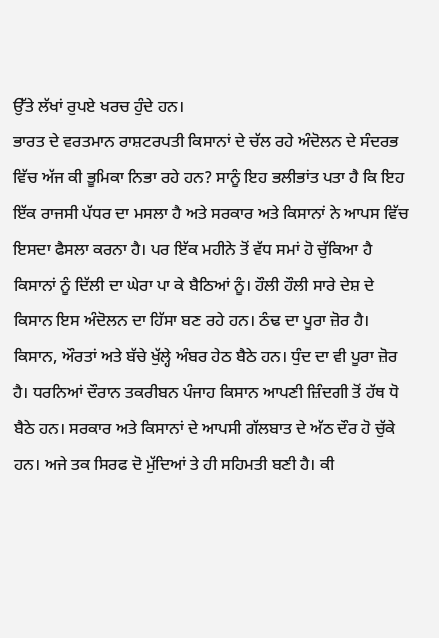ਉੱਤੇ ਲੱਖਾਂ ਰੁਪਏ ਖਰਚ ਹੁੰਦੇ ਹਨ।
ਭਾਰਤ ਦੇ ਵਰਤਮਾਨ ਰਾਸ਼ਟਰਪਤੀ ਕਿਸਾਨਾਂ ਦੇ ਚੱਲ ਰਹੇ ਅੰਦੋਲਨ ਦੇ ਸੰਦਰਭ ਵਿੱਚ ਅੱਜ ਕੀ ਭੂਮਿਕਾ ਨਿਭਾ ਰਹੇ ਹਨ? ਸਾਨੂੰ ਇਹ ਭਲੀਭਾਂਤ ਪਤਾ ਹੈ ਕਿ ਇਹ ਇੱਕ ਰਾਜਸੀ ਪੱਧਰ ਦਾ ਮਸਲਾ ਹੈ ਅਤੇ ਸਰਕਾਰ ਅਤੇ ਕਿਸਾਨਾਂ ਨੇ ਆਪਸ ਵਿੱਚ ਇਸਦਾ ਫੈਸਲਾ ਕਰਨਾ ਹੈ। ਪਰ ਇੱਕ ਮਹੀਨੇ ਤੋਂ ਵੱਧ ਸਮਾਂ ਹੋ ਚੁੱਕਿਆ ਹੈ ਕਿਸਾਨਾਂ ਨੂੰ ਦਿੱਲੀ ਦਾ ਘੇਰਾ ਪਾ ਕੇ ਬੈਠਿਆਂ ਨੂੰ। ਹੌਲੀ ਹੌਲੀ ਸਾਰੇ ਦੇਸ਼ ਦੇ ਕਿਸਾਨ ਇਸ ਅੰਦੋਲਨ ਦਾ ਹਿੱਸਾ ਬਣ ਰਹੇ ਹਨ। ਠੰਢ ਦਾ ਪੂਰਾ ਜ਼ੋਰ ਹੈ। ਕਿਸਾਨ, ਔਰਤਾਂ ਅਤੇ ਬੱਚੇ ਖੁੱਲ੍ਹੇ ਅੰਬਰ ਹੇਠ ਬੈਠੇ ਹਨ। ਧੁੰਦ ਦਾ ਵੀ ਪੂਰਾ ਜ਼ੋਰ ਹੈ। ਧਰਨਿਆਂ ਦੌਰਾਨ ਤਕਰੀਬਨ ਪੰਜਾਹ ਕਿਸਾਨ ਆਪਣੀ ਜ਼ਿੰਦਗੀ ਤੋਂ ਹੱਥ ਧੋ ਬੈਠੇ ਹਨ। ਸਰਕਾਰ ਅਤੇ ਕਿਸਾਨਾਂ ਦੇ ਆਪਸੀ ਗੱਲਬਾਤ ਦੇ ਅੱਠ ਦੌਰ ਹੋ ਚੁੱਕੇ ਹਨ। ਅਜੇ ਤਕ ਸਿਰਫ ਦੋ ਮੁੱਦਿਆਂ ਤੇ ਹੀ ਸਹਿਮਤੀ ਬਣੀ ਹੈ। ਕੀ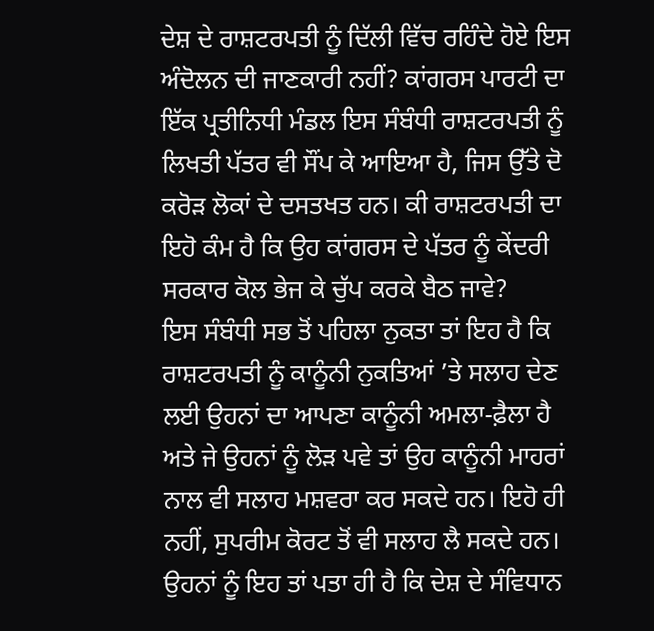ਦੇਸ਼ ਦੇ ਰਾਸ਼ਟਰਪਤੀ ਨੂੰ ਦਿੱਲੀ ਵਿੱਚ ਰਹਿੰਦੇ ਹੋਏ ਇਸ ਅੰਦੋਲਨ ਦੀ ਜਾਣਕਾਰੀ ਨਹੀਂ? ਕਾਂਗਰਸ ਪਾਰਟੀ ਦਾ ਇੱਕ ਪ੍ਰਤੀਨਿਧੀ ਮੰਡਲ ਇਸ ਸੰਬੰਧੀ ਰਾਸ਼ਟਰਪਤੀ ਨੂੰ ਲਿਖਤੀ ਪੱਤਰ ਵੀ ਸੌਂਪ ਕੇ ਆਇਆ ਹੈ, ਜਿਸ ਉੱਤੇ ਦੋ ਕਰੋੜ ਲੋਕਾਂ ਦੇ ਦਸਤਖਤ ਹਨ। ਕੀ ਰਾਸ਼ਟਰਪਤੀ ਦਾ ਇਹੋ ਕੰਮ ਹੈ ਕਿ ਉਹ ਕਾਂਗਰਸ ਦੇ ਪੱਤਰ ਨੂੰ ਕੇਂਦਰੀ ਸਰਕਾਰ ਕੋਲ ਭੇਜ ਕੇ ਚੁੱਪ ਕਰਕੇ ਬੈਠ ਜਾਵੇ?
ਇਸ ਸੰਬੰਧੀ ਸਭ ਤੋਂ ਪਹਿਲਾ ਨੁਕਤਾ ਤਾਂ ਇਹ ਹੈ ਕਿ ਰਾਸ਼ਟਰਪਤੀ ਨੂੰ ਕਾਨੂੰਨੀ ਨੁਕਤਿਆਂ ’ਤੇ ਸਲਾਹ ਦੇਣ ਲਈ ਉਹਨਾਂ ਦਾ ਆਪਣਾ ਕਾਨੂੰਨੀ ਅਮਲਾ-ਫ਼ੈਲਾ ਹੈ ਅਤੇ ਜੇ ਉਹਨਾਂ ਨੂੰ ਲੋੜ ਪਵੇ ਤਾਂ ਉਹ ਕਾਨੂੰਨੀ ਮਾਹਰਾਂ ਨਾਲ ਵੀ ਸਲਾਹ ਮਸ਼ਵਰਾ ਕਰ ਸਕਦੇ ਹਨ। ਇਹੋ ਹੀ ਨਹੀਂ, ਸੁਪਰੀਮ ਕੋਰਟ ਤੋਂ ਵੀ ਸਲਾਹ ਲੈ ਸਕਦੇ ਹਨ। ਉਹਨਾਂ ਨੂੰ ਇਹ ਤਾਂ ਪਤਾ ਹੀ ਹੈ ਕਿ ਦੇਸ਼ ਦੇ ਸੰਵਿਧਾਨ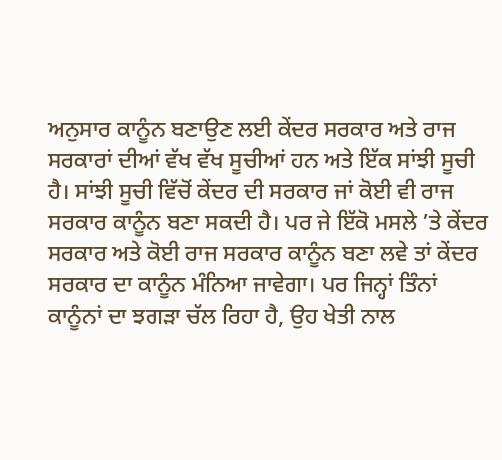ਅਨੁਸਾਰ ਕਾਨੂੰਨ ਬਣਾਉਣ ਲਈ ਕੇਂਦਰ ਸਰਕਾਰ ਅਤੇ ਰਾਜ ਸਰਕਾਰਾਂ ਦੀਆਂ ਵੱਖ ਵੱਖ ਸੂਚੀਆਂ ਹਨ ਅਤੇ ਇੱਕ ਸਾਂਝੀ ਸੂਚੀ ਹੈ। ਸਾਂਝੀ ਸੂਚੀ ਵਿੱਚੋਂ ਕੇਂਦਰ ਦੀ ਸਰਕਾਰ ਜਾਂ ਕੋਈ ਵੀ ਰਾਜ ਸਰਕਾਰ ਕਾਨੂੰਨ ਬਣਾ ਸਕਦੀ ਹੈ। ਪਰ ਜੇ ਇੱਕੋ ਮਸਲੇ ’ਤੇ ਕੇਂਦਰ ਸਰਕਾਰ ਅਤੇ ਕੋਈ ਰਾਜ ਸਰਕਾਰ ਕਾਨੂੰਨ ਬਣਾ ਲਵੇ ਤਾਂ ਕੇਂਦਰ ਸਰਕਾਰ ਦਾ ਕਾਨੂੰਨ ਮੰਨਿਆ ਜਾਵੇਗਾ। ਪਰ ਜਿਨ੍ਹਾਂ ਤਿੰਨਾਂ ਕਾਨੂੰਨਾਂ ਦਾ ਝਗੜਾ ਚੱਲ ਰਿਹਾ ਹੈ, ਉਹ ਖੇਤੀ ਨਾਲ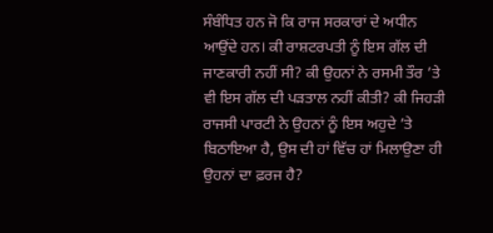ਸੰਬੰਧਿਤ ਹਨ ਜੋ ਕਿ ਰਾਜ ਸਰਕਾਰਾਂ ਦੇ ਅਧੀਨ ਆਉਂਦੇ ਹਨ। ਕੀ ਰਾਸ਼ਟਰਪਤੀ ਨੂੰ ਇਸ ਗੱਲ ਦੀ ਜਾਣਕਾਰੀ ਨਹੀਂ ਸੀ? ਕੀ ਉਹਨਾਂ ਨੇ ਰਸਮੀ ਤੌਰ ’ਤੇ ਵੀ ਇਸ ਗੱਲ ਦੀ ਪੜਤਾਲ ਨਹੀਂ ਕੀਤੀ? ਕੀ ਜਿਹੜੀ ਰਾਜਸੀ ਪਾਰਟੀ ਨੇ ਉਹਨਾਂ ਨੂੰ ਇਸ ਅਹੁਦੇ ’ਤੇ ਬਿਠਾਇਆ ਹੈ, ਉਸ ਦੀ ਹਾਂ ਵਿੱਚ ਹਾਂ ਮਿਲਾਉਣਾ ਹੀ ਉਹਨਾਂ ਦਾ ਫ਼ਰਜ ਹੈ?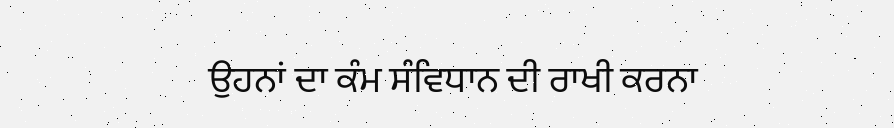ਉਹਨਾਂ ਦਾ ਕੰਮ ਸੰਵਿਧਾਨ ਦੀ ਰਾਖੀ ਕਰਨਾ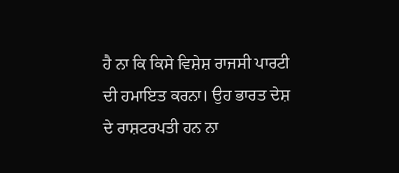ਹੈ ਨਾ ਕਿ ਕਿਸੇ ਵਿਸ਼ੇਸ਼ ਰਾਜਸੀ ਪਾਰਟੀ ਦੀ ਹਮਾਇਤ ਕਰਨਾ। ਉਹ ਭਾਰਤ ਦੇਸ਼ ਦੇ ਰਾਸ਼ਟਰਪਤੀ ਹਨ ਨਾ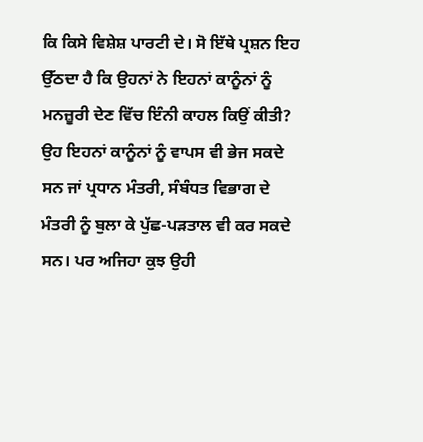ਕਿ ਕਿਸੇ ਵਿਸ਼ੇਸ਼ ਪਾਰਟੀ ਦੇ। ਸੋ ਇੱਥੇ ਪ੍ਰਸ਼ਨ ਇਹ ਉੱਠਦਾ ਹੈ ਕਿ ਉਹਨਾਂ ਨੇ ਇਹਨਾਂ ਕਾਨੂੰਨਾਂ ਨੂੰ ਮਨਜ਼ੂਰੀ ਦੇਣ ਵਿੱਚ ਇੰਨੀ ਕਾਹਲ ਕਿਉਂ ਕੀਤੀ? ਉਹ ਇਹਨਾਂ ਕਾਨੂੰਨਾਂ ਨੂੰ ਵਾਪਸ ਵੀ ਭੇਜ ਸਕਦੇ ਸਨ ਜਾਂ ਪ੍ਰਧਾਨ ਮੰਤਰੀ, ਸੰਬੰਧਤ ਵਿਭਾਗ ਦੇ ਮੰਤਰੀ ਨੂੰ ਬੁਲਾ ਕੇ ਪੁੱਛ-ਪੜਤਾਲ ਵੀ ਕਰ ਸਕਦੇ ਸਨ। ਪਰ ਅਜਿਹਾ ਕੁਝ ਉਹੀ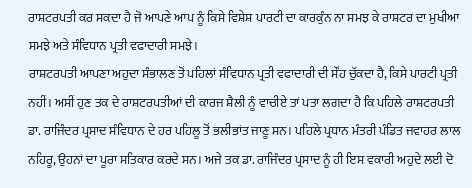ਰਾਸ਼ਟਰਪਤੀ ਕਰ ਸਕਦਾ ਹੈ ਜੋ ਆਪਣੇ ਆਪ ਨੂੰ ਕਿਸੇ ਵਿਸ਼ੇਸ਼ ਪਾਰਟੀ ਦਾ ਕਾਰਕੁੰਨ ਨਾ ਸਮਝ ਕੇ ਰਾਸ਼ਟਰ ਦਾ ਮੁਖੀਆ ਸਮਝੇ ਅਤੇ ਸੰਵਿਧਾਨ ਪ੍ਰਤੀ ਵਫਾਦਾਰੀ ਸਮਝੇ।
ਰਾਸ਼ਟਰਪਤੀ ਆਪਣਾ ਅਹੁਦਾ ਸੰਭਾਲਣ ਤੋਂ ਪਹਿਲਾਂ ਸੰਵਿਧਾਨ ਪ੍ਰਤੀ ਵਫਾਦਾਰੀ ਦੀ ਸੌਂਹ ਚੁੱਕਦਾ ਹੈ, ਕਿਸੇ ਪਾਰਟੀ ਪ੍ਰਤੀ ਨਹੀਂ। ਅਸੀਂ ਹੁਣ ਤਕ ਦੇ ਰਾਸ਼ਟਰਪਤੀਆਂ ਦੀ ਕਾਰਜ ਸ਼ੈਲੀ ਨੂੰ ਵਾਚੀਏ ਤਾਂ ਪਤਾ ਲਗਦਾ ਹੈ ਕਿ ਪਹਿਲੇ ਰਾਸ਼ਟਰਪਤੀ ਡਾ. ਰਾਜਿੰਦਰ ਪ੍ਰਸਾਦ ਸੰਵਿਧਾਨ ਦੇ ਹਰ ਪਹਿਲੂ ਤੋਂ ਭਲੀਭਾਂਤ ਜਾਣੂ ਸਨ। ਪਹਿਲੇ ਪ੍ਰਧਾਨ ਮੰਤਰੀ ਪੰਡਿਤ ਜਵਾਹਰ ਲਾਲ ਨਹਿਰੂ, ਉਹਨਾਂ ਦਾ ਪੂਰਾ ਸਤਿਕਾਰ ਕਰਦੇ ਸਨ। ਅਜੇ ਤਕ ਡਾ. ਰਾਜਿੰਦਰ ਪ੍ਰਸਾਦ ਨੂੰ ਹੀ ਇਸ ਵਕਾਰੀ ਅਹੁਦੇ ਲਈ ਦੋ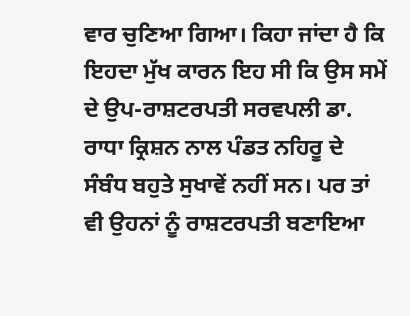ਵਾਰ ਚੁਣਿਆ ਗਿਆ। ਕਿਹਾ ਜਾਂਦਾ ਹੈ ਕਿ ਇਹਦਾ ਮੁੱਖ ਕਾਰਨ ਇਹ ਸੀ ਕਿ ਉਸ ਸਮੇਂ ਦੇ ਉਪ-ਰਾਸ਼ਟਰਪਤੀ ਸਰਵਪਲੀ ਡਾ. ਰਾਧਾ ਕ੍ਰਿਸ਼ਨ ਨਾਲ ਪੰਡਤ ਨਹਿਰੂ ਦੇ ਸੰਬੰਧ ਬਹੁਤੇ ਸੁਖਾਵੇਂ ਨਹੀਂ ਸਨ। ਪਰ ਤਾਂ ਵੀ ਉਹਨਾਂ ਨੂੰ ਰਾਸ਼ਟਰਪਤੀ ਬਣਾਇਆ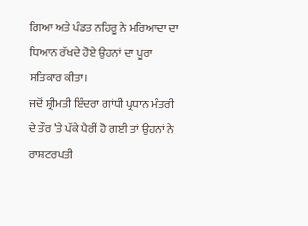ਗਿਆ ਅਤੇ ਪੰਡਤ ਨਹਿਰੂ ਨੇ ਮਰਿਆਦਾ ਦਾ ਧਿਆਨ ਰੱਖਦੇ ਹੋਏ ਉਹਨਾਂ ਦਾ ਪੂਰਾ ਸਤਿਕਾਰ ਕੀਤਾ।
ਜਦੋਂ ਸ਼੍ਰੀਮਤੀ ਇੰਦਰਾ ਗਾਂਧੀ ਪ੍ਰਧਾਨ ਮੰਤਰੀ ਦੇ ਤੌਰ ’ਤੇ ਪੱਕੇ ਪੈਰੀਂ ਹੋ ਗਈ ਤਾਂ ਉਹਨਾਂ ਨੇ ਰਾਸ਼ਟਰਪਤੀ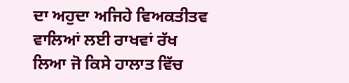ਦਾ ਅਹੁਦਾ ਅਜਿਹੇ ਵਿਅਕਤੀਤਵ ਵਾਲਿਆਂ ਲਈ ਰਾਖਵਾਂ ਰੱਖ ਲਿਆ ਜੋ ਕਿਸੇ ਹਾਲਾਤ ਵਿੱਚ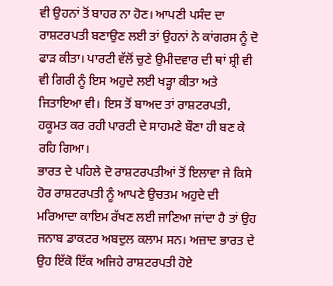ਵੀ ਉਹਨਾਂ ਤੋਂ ਬਾਹਰ ਨਾ ਹੋਣ। ਆਪਣੀ ਪਸੰਦ ਦਾ ਰਾਸ਼ਟਰਪਤੀ ਬਣਾਉਣ ਲਈ ਤਾਂ ਉਹਨਾਂ ਨੇ ਕਾਂਗਰਸ ਨੂੰ ਦੋ ਫਾੜ ਕੀਤਾ। ਪਾਰਟੀ ਵੱਲੋਂ ਚੁਣੇ ਉਮੀਦਵਾਰ ਦੀ ਥਾਂ ਸ਼੍ਰੀ ਵੀ ਵੀ ਗਿਰੀ ਨੂੰ ਇਸ ਅਹੁਦੇ ਲਈ ਖੜ੍ਹਾ ਕੀਤਾ ਅਤੇ ਜਿਤਾਇਆ ਵੀ। ਇਸ ਤੋਂ ਬਾਅਦ ਤਾਂ ਰਾਸ਼ਟਰਪਤੀ, ਹਕੂਮਤ ਕਰ ਰਹੀ ਪਾਰਟੀ ਦੇ ਸਾਹਮਣੇ ਬੌਣਾ ਹੀ ਬਣ ਕੇ ਰਹਿ ਗਿਆ।
ਭਾਰਤ ਦੇ ਪਹਿਲੇ ਦੋ ਰਾਸ਼ਟਰਪਤੀਆਂ ਤੋਂ ਇਲਾਵਾ ਜੇ ਕਿਸੇ ਹੋਰ ਰਾਸ਼ਟਰਪਤੀ ਨੂੰ ਆਪਣੇ ਉਚਤਮ ਅਹੁਦੇ ਦੀ ਮਰਿਆਦਾ ਕਾਇਮ ਰੱਖਣ ਲਈ ਜਾਣਿਆ ਜਾਂਦਾ ਹੈ ਤਾਂ ਉਹ ਜਨਾਬ ਡਾਕਟਰ ਅਬਦੁਲ ਕਲਾਮ ਸਨ। ਅਜ਼ਾਦ ਭਾਰਤ ਦੇ ਉਹ ਇੱਕੋ ਇੱਕ ਅਜਿਹੇ ਰਾਸ਼ਟਰਪਤੀ ਹੋਏ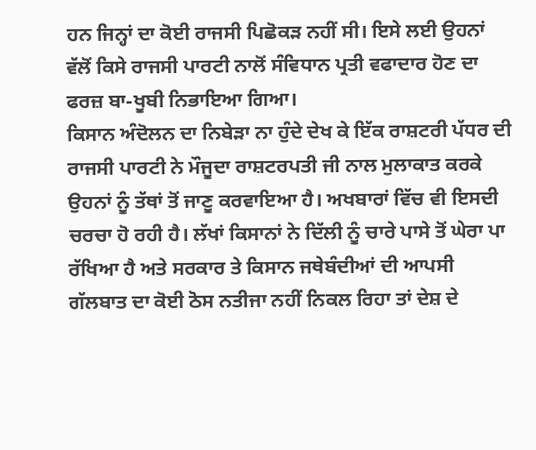ਹਨ ਜਿਨ੍ਹਾਂ ਦਾ ਕੋਈ ਰਾਜਸੀ ਪਿਛੋਕੜ ਨਹੀਂ ਸੀ। ਇਸੇ ਲਈ ਉਹਨਾਂ ਵੱਲੋਂ ਕਿਸੇ ਰਾਜਸੀ ਪਾਰਟੀ ਨਾਲੋਂ ਸੰਵਿਧਾਨ ਪ੍ਰਤੀ ਵਫਾਦਾਰ ਹੋਣ ਦਾ ਫਰਜ਼ ਬਾ-ਖੂਬੀ ਨਿਭਾਇਆ ਗਿਆ।
ਕਿਸਾਨ ਅੰਦੋਲਨ ਦਾ ਨਿਬੇੜਾ ਨਾ ਹੁੰਦੇ ਦੇਖ ਕੇ ਇੱਕ ਰਾਸ਼ਟਰੀ ਪੱਧਰ ਦੀ ਰਾਜਸੀ ਪਾਰਟੀ ਨੇ ਮੌਜੂਦਾ ਰਾਸ਼ਟਰਪਤੀ ਜੀ ਨਾਲ ਮੁਲਾਕਾਤ ਕਰਕੇ ਉਹਨਾਂ ਨੂੰ ਤੱਥਾਂ ਤੋਂ ਜਾਣੂ ਕਰਵਾਇਆ ਹੈ। ਅਖਬਾਰਾਂ ਵਿੱਚ ਵੀ ਇਸਦੀ ਚਰਚਾ ਹੋ ਰਹੀ ਹੈ। ਲੱਖਾਂ ਕਿਸਾਨਾਂ ਨੇ ਦਿੱਲੀ ਨੂੰ ਚਾਰੇ ਪਾਸੇ ਤੋਂ ਘੇਰਾ ਪਾ ਰੱਖਿਆ ਹੈ ਅਤੇ ਸਰਕਾਰ ਤੇ ਕਿਸਾਨ ਜਥੇਬੰਦੀਆਂ ਦੀ ਆਪਸੀ ਗੱਲਬਾਤ ਦਾ ਕੋਈ ਠੋਸ ਨਤੀਜਾ ਨਹੀਂ ਨਿਕਲ ਰਿਹਾ ਤਾਂ ਦੇਸ਼ ਦੇ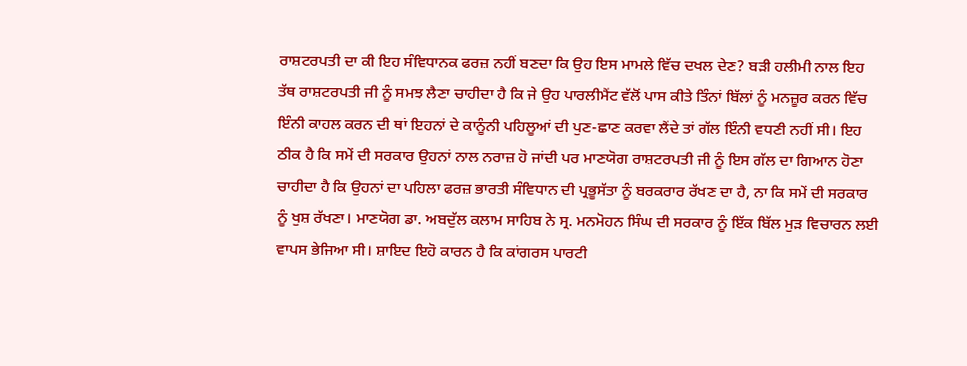ਰਾਸ਼ਟਰਪਤੀ ਦਾ ਕੀ ਇਹ ਸੰਵਿਧਾਨਕ ਫਰਜ਼ ਨਹੀਂ ਬਣਦਾ ਕਿ ਉਹ ਇਸ ਮਾਮਲੇ ਵਿੱਚ ਦਖਲ ਦੇਣ? ਬੜੀ ਹਲੀਮੀ ਨਾਲ ਇਹ ਤੱਥ ਰਾਸ਼ਟਰਪਤੀ ਜੀ ਨੂੰ ਸਮਝ ਲੈਣਾ ਚਾਹੀਦਾ ਹੈ ਕਿ ਜੇ ਉਹ ਪਾਰਲੀਮੈਂਟ ਵੱਲੋਂ ਪਾਸ ਕੀਤੇ ਤਿੰਨਾਂ ਬਿੱਲਾਂ ਨੂੰ ਮਨਜ਼ੂਰ ਕਰਨ ਵਿੱਚ ਇੰਨੀ ਕਾਹਲ ਕਰਨ ਦੀ ਥਾਂ ਇਹਨਾਂ ਦੇ ਕਾਨੂੰਨੀ ਪਹਿਲੂਆਂ ਦੀ ਪੁਣ-ਛਾਣ ਕਰਵਾ ਲੈਂਦੇ ਤਾਂ ਗੱਲ ਇੰਨੀ ਵਧਣੀ ਨਹੀਂ ਸੀ। ਇਹ ਠੀਕ ਹੈ ਕਿ ਸਮੇਂ ਦੀ ਸਰਕਾਰ ਉਹਨਾਂ ਨਾਲ ਨਰਾਜ਼ ਹੋ ਜਾਂਦੀ ਪਰ ਮਾਣਯੋਗ ਰਾਸ਼ਟਰਪਤੀ ਜੀ ਨੂੰ ਇਸ ਗੱਲ ਦਾ ਗਿਆਨ ਹੋਣਾ ਚਾਹੀਦਾ ਹੈ ਕਿ ਉਹਨਾਂ ਦਾ ਪਹਿਲਾ ਫਰਜ਼ ਭਾਰਤੀ ਸੰਵਿਧਾਨ ਦੀ ਪ੍ਰਭੂਸੱਤਾ ਨੂੰ ਬਰਕਰਾਰ ਰੱਖਣ ਦਾ ਹੈ, ਨਾ ਕਿ ਸਮੇਂ ਦੀ ਸਰਕਾਰ ਨੂੰ ਖੁਸ਼ ਰੱਖਣਾ। ਮਾਣਯੋਗ ਡਾ. ਅਬਦੁੱਲ ਕਲਾਮ ਸਾਹਿਬ ਨੇ ਸ੍ਰ. ਮਨਮੋਹਨ ਸਿੰਘ ਦੀ ਸਰਕਾਰ ਨੂੰ ਇੱਕ ਬਿੱਲ ਮੁੜ ਵਿਚਾਰਨ ਲਈ ਵਾਪਸ ਭੇਜਿਆ ਸੀ। ਸ਼ਾਇਦ ਇਹੋ ਕਾਰਨ ਹੈ ਕਿ ਕਾਂਗਰਸ ਪਾਰਟੀ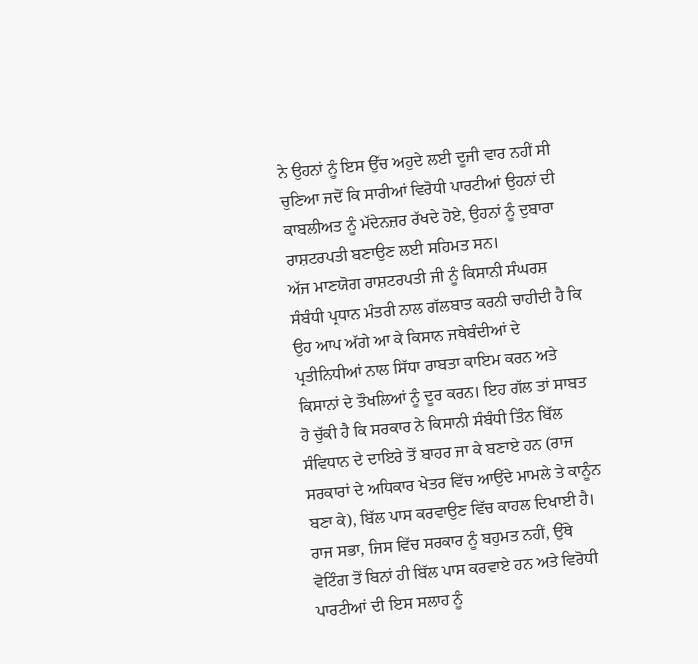ਨੇ ਉਹਨਾਂ ਨੂੰ ਇਸ ਉੱਚ ਅਹੁਦੇ ਲਈ ਦੂਜੀ ਵਾਰ ਨਹੀਂ ਸੀ ਚੁਣਿਆ ਜਦੋਂ ਕਿ ਸਾਰੀਆਂ ਵਿਰੋਧੀ ਪਾਰਟੀਆਂ ਉਹਨਾਂ ਦੀ ਕਾਬਲੀਅਤ ਨੂੰ ਮੱਦੇਨਜ਼ਰ ਰੱਖਦੇ ਹੋਏ, ਉਹਨਾਂ ਨੂੰ ਦੁਬਾਰਾ ਰਾਸ਼ਟਰਪਤੀ ਬਣਾਉਣ ਲਈ ਸਹਿਮਤ ਸਨ।
ਅੱਜ ਮਾਣਯੋਗ ਰਾਸ਼ਟਰਪਤੀ ਜੀ ਨੂੰ ਕਿਸਾਨੀ ਸੰਘਰਸ਼ ਸੰਬੰਧੀ ਪ੍ਰਧਾਨ ਮੰਤਰੀ ਨਾਲ ਗੱਲਬਾਤ ਕਰਨੀ ਚਾਹੀਦੀ ਹੈ ਕਿ ਉਹ ਆਪ ਅੱਗੇ ਆ ਕੇ ਕਿਸਾਨ ਜਥੇਬੰਦੀਆਂ ਦੇ ਪ੍ਰਤੀਨਿਧੀਆਂ ਨਾਲ ਸਿੱਧਾ ਰਾਬਤਾ ਕਾਇਮ ਕਰਨ ਅਤੇ ਕਿਸਾਨਾਂ ਦੇ ਤੌਖਲਿਆਂ ਨੂੰ ਦੂਰ ਕਰਨ। ਇਹ ਗੱਲ ਤਾਂ ਸਾਬਤ ਹੋ ਚੁੱਕੀ ਹੈ ਕਿ ਸਰਕਾਰ ਨੇ ਕਿਸਾਨੀ ਸੰਬੰਧੀ ਤਿੰਨ ਬਿੱਲ ਸੰਵਿਧਾਨ ਦੇ ਦਾਇਰੇ ਤੋਂ ਬਾਹਰ ਜਾ ਕੇ ਬਣਾਏ ਹਨ (ਰਾਜ ਸਰਕਾਰਾਂ ਦੇ ਅਧਿਕਾਰ ਖੇਤਰ ਵਿੱਚ ਆਉਂਦੇ ਮਾਮਲੇ ਤੇ ਕਾਨੂੰਨ ਬਣਾ ਕੇ), ਬਿੱਲ ਪਾਸ ਕਰਵਾਉਣ ਵਿੱਚ ਕਾਹਲ ਦਿਖਾਈ ਹੈ। ਰਾਜ ਸਭਾ, ਜਿਸ ਵਿੱਚ ਸਰਕਾਰ ਨੂੰ ਬਹੁਮਤ ਨਹੀਂ, ਉੱਥੇ ਵੋਟਿੰਗ ਤੋਂ ਬਿਨਾਂ ਹੀ ਬਿੱਲ ਪਾਸ ਕਰਵਾਏ ਹਨ ਅਤੇ ਵਿਰੋਧੀ ਪਾਰਟੀਆਂ ਦੀ ਇਸ ਸਲਾਹ ਨੂੰ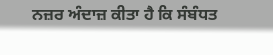ਨਜ਼ਰ ਅੰਦਾਜ਼ ਕੀਤਾ ਹੈ ਕਿ ਸੰਬੰਧਤ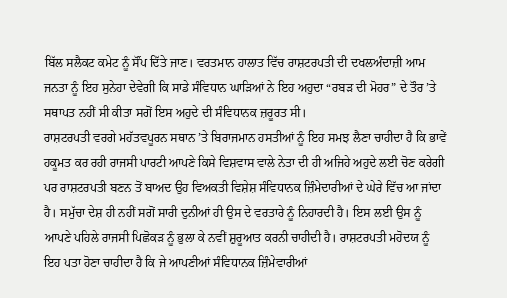ਬਿੱਲ ਸਲੈਕਟ ਕਮੇਟ ਨੂੰ ਸੌਂਪ ਦਿੱਤੇ ਜਾਣ। ਵਰਤਮਾਨ ਹਾਲਾਤ ਵਿੱਚ ਰਾਸ਼ਟਰਪਤੀ ਦੀ ਦਖਲਅੰਦਾਜ਼ੀ ਆਮ ਜਨਤਾ ਨੂੰ ਇਹ ਸੁਨੇਹਾ ਦੇਵੇਗੀ ਕਿ ਸਾਡੇ ਸੰਵਿਧਾਨ ਘਾੜਿਆਂ ਨੇ ਇਹ ਅਹੁਦਾ “ਰਬੜ ਦੀ ਮੋਹਰ” ਦੇ ਤੌਰ ’ਤੇ ਸਥਾਪਤ ਨਹੀਂ ਸੀ ਕੀਤਾ ਸਗੋਂ ਇਸ ਅਹੁਦੇ ਦੀ ਸੰਵਿਧਾਨਕ ਜ਼ਰੂਰਤ ਸੀ।
ਰਾਸ਼ਟਰਪਤੀ ਵਰਗੇ ਮਹੱਤਵਪੂਰਨ ਸਥਾਨ ’ਤੇ ਬਿਰਾਜਮਾਨ ਹਸਤੀਆਂ ਨੂੰ ਇਹ ਸਮਝ ਲੈਣਾ ਚਾਹੀਦਾ ਹੈ ਕਿ ਭਾਵੇਂ ਹਕੂਮਤ ਕਰ ਰਹੀ ਰਾਜਸੀ ਪਾਰਟੀ ਆਪਣੇ ਕਿਸੇ ਵਿਸ਼ਵਾਸ ਵਾਲੇ ਨੇਤਾ ਦੀ ਹੀ ਅਜਿਹੇ ਅਹੁਦੇ ਲਈ ਚੋਣ ਕਰੇਗੀ ਪਰ ਰਾਸ਼ਟਰਪਤੀ ਬਣਨ ਤੋਂ ਬਾਅਦ ਉਹ ਵਿਅਕਤੀ ਵਿਸ਼ੇਸ਼ ਸੰਵਿਧਾਨਕ ਜ਼ਿੰਮੇਦਾਰੀਆਂ ਦੇ ਘੇਰੇ ਵਿੱਚ ਆ ਜਾਂਦਾ ਹੈ। ਸਮੁੱਚਾ ਦੇਸ਼ ਹੀ ਨਹੀਂ ਸਗੋਂ ਸਾਰੀ ਦੁਨੀਆਂ ਹੀ ਉਸ ਦੇ ਵਰਤਾਰੇ ਨੂੰ ਨਿਹਾਰਦੀ ਹੈ। ਇਸ ਲਈ ਉਸ ਨੂੰ ਆਪਣੇ ਪਹਿਲੇ ਰਾਜਸੀ ਪਿਛੋਕੜ ਨੂੰ ਭੁਲਾ ਕੇ ਨਵੀਂ ਸ਼ੁਰੂਆਤ ਕਰਨੀ ਚਾਹੀਦੀ ਹੈ। ਰਾਸ਼ਟਰਪਤੀ ਮਹੋਦਯ ਨੂੰ ਇਹ ਪਤਾ ਹੋਣਾ ਚਾਹੀਦਾ ਹੈ ਕਿ ਜੇ ਆਪਣੀਆਂ ਸੰਵਿਧਾਨਕ ਜ਼ਿੰਮੇਵਾਰੀਆਂ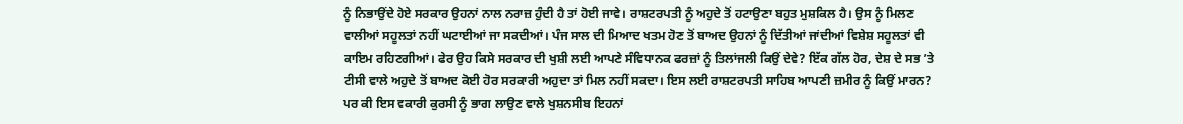ਨੂੰ ਨਿਭਾਉਂਦੇ ਹੋਏ ਸਰਕਾਰ ਉਹਨਾਂ ਨਾਲ ਨਰਾਜ਼ ਹੁੰਦੀ ਹੈ ਤਾਂ ਹੋਈ ਜਾਵੇ। ਰਾਸ਼ਟਰਪਤੀ ਨੂੰ ਅਹੁਦੇ ਤੋਂ ਹਟਾਉਣਾ ਬਹੁਤ ਮੁਸ਼ਕਿਲ ਹੈ। ਉਸ ਨੂੰ ਮਿਲਣ ਵਾਲੀਆਂ ਸਹੂਲਤਾਂ ਨਹੀਂ ਘਟਾਈਆਂ ਜਾ ਸਕਦੀਆਂ। ਪੰਜ ਸਾਲ ਦੀ ਮਿਆਦ ਖਤਮ ਹੋਣ ਤੋਂ ਬਾਅਦ ਉਹਨਾਂ ਨੂੰ ਦਿੱਤੀਆਂ ਜਾਂਦੀਆਂ ਵਿਸ਼ੇਸ਼ ਸਹੂਲਤਾਂ ਵੀ ਕਾਇਮ ਰਹਿਣਗੀਆਂ। ਫੇਰ ਉਹ ਕਿਸੇ ਸਰਕਾਰ ਦੀ ਖੁਸ਼ੀ ਲਈ ਆਪਣੇ ਸੰਵਿਧਾਨਕ ਫਰਜ਼ਾਂ ਨੂੰ ਤਿਲਾਂਜਲੀ ਕਿਉਂ ਦੇਵੇ? ਇੱਕ ਗੱਲ ਹੋਰ, ਦੇਸ਼ ਦੇ ਸਭ ’ਤੇ ਟੀਸੀ ਵਾਲੇ ਅਹੁਦੇ ਤੋਂ ਬਾਅਦ ਕੋਈ ਹੋਰ ਸਰਕਾਰੀ ਅਹੁਦਾ ਤਾਂ ਮਿਲ ਨਹੀਂ ਸਕਦਾ। ਇਸ ਲਈ ਰਾਸ਼ਟਰਪਤੀ ਸਾਹਿਬ ਆਪਣੀ ਜ਼ਮੀਰ ਨੂੰ ਕਿਉਂ ਮਾਰਨ?
ਪਰ ਕੀ ਇਸ ਵਕਾਰੀ ਕੁਰਸੀ ਨੂੰ ਭਾਗ ਲਾਉਣ ਵਾਲੇ ਖੁਸ਼ਨਸੀਬ ਇਹਨਾਂ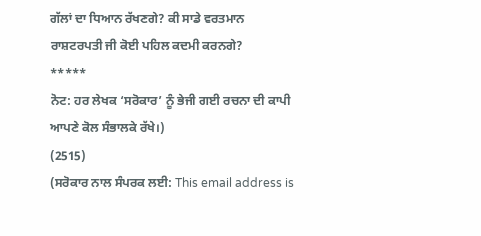ਗੱਲਾਂ ਦਾ ਧਿਆਨ ਰੱਖਣਗੇ? ਕੀ ਸਾਡੇ ਵਰਤਮਾਨ ਰਾਸ਼ਟਰਪਤੀ ਜੀ ਕੋਈ ਪਹਿਲ ਕਦਮੀ ਕਰਨਗੇ?
*****
ਨੋਟ: ਹਰ ਲੇਖਕ ‘ਸਰੋਕਾਰ’ ਨੂੰ ਭੇਜੀ ਗਈ ਰਚਨਾ ਦੀ ਕਾਪੀ ਆਪਣੇ ਕੋਲ ਸੰਭਾਲਕੇ ਰੱਖੇ।)
(2515)
(ਸਰੋਕਾਰ ਨਾਲ ਸੰਪਰਕ ਲਈ: This email address is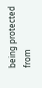being protected from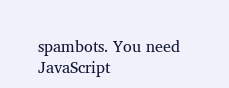spambots. You need JavaScript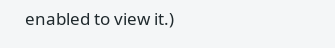enabled to view it.)